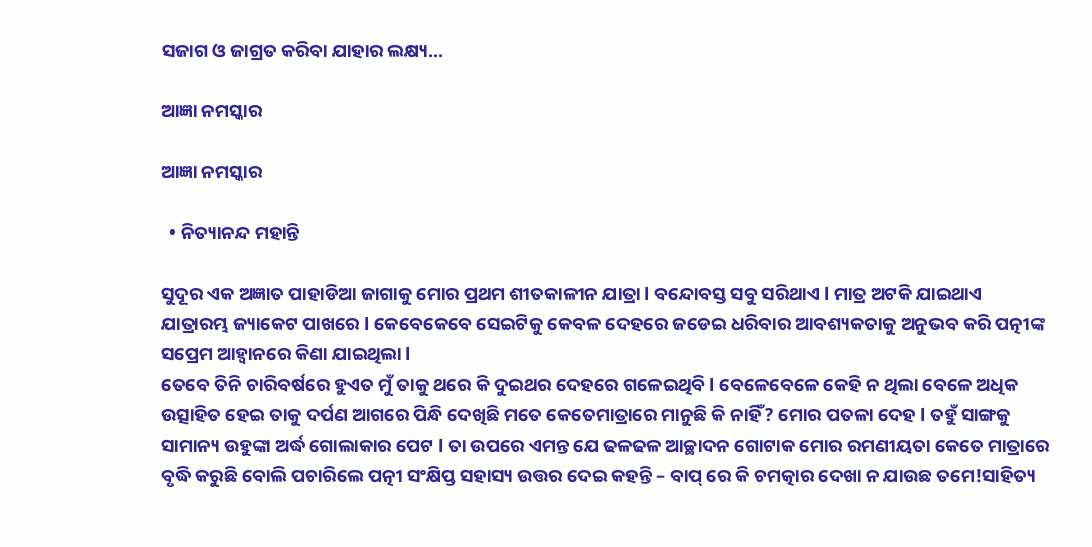ସଜାଗ ଓ ଜାଗ୍ରତ କରିବା ଯାହାର ଲକ୍ଷ୍ୟ…

ଆଜ୍ଞା ନମସ୍କାର

ଆଜ୍ଞା ନମସ୍କାର

  • ନିତ୍ୟାନନ୍ଦ ମହାନ୍ତି

ସୁଦୂର ଏକ ଅଜ୍ଞାତ ପାହାଡିଆ ଜାଗାକୁ ମୋର ପ୍ରଥମ ଶୀତକାଳୀନ ଯାତ୍ରା l ବନ୍ଦୋବସ୍ତ ସବୁ ସରିଥାଏ l ମାତ୍ର ଅଟକି ଯାଇଥାଏ
ଯାତ୍ରାରମ୍ଭ ଜ୍ୟାକେଟ ପାଖରେ l କେବେକେବେ ସେଇଟିକୁ କେବଳ ଦେହରେ ଜଡେଇ ଧରିବାର ଆବଶ୍ୟକତାକୁ ଅନୁଭବ କରି ପତ୍ନୀଙ୍କ ସପ୍ରେମ ଆହ୍ଵାନରେ କିଣା ଯାଇଥିଲା l
ତେବେ ତିନି ଚାରିବର୍ଷରେ ହୁଏତ ମୁଁ ତାକୁ ଥରେ କି ଦୁଇଥର ଦେହରେ ଗଳେଇଥିବି l ବେଳେବେଳେ କେହି ନ ଥିଲା ବେଳେ ଅଧିକ ଉତ୍ସାହିତ ହେଇ ତାକୁ ଦର୍ପଣ ଆଗରେ ପିନ୍ଧି ଦେଖିଛି ମତେ କେତେମାତ୍ରାରେ ମାନୁଛି କି ନାହିଁ? ମୋର ପତଳା ଦେହ l ତହୁଁ ସାଙ୍ଗକୁ ସାମାନ୍ୟ ଉହୁଙ୍କା ଅର୍ଦ୍ଧ ଗୋଲାକାର ପେଟ l ତା ଉପରେ ଏମନ୍ତ ଯେ ଢଳଢଳ ଆଚ୍ଛାଦନ ଗୋଟାକ ମୋର ରମଣୀୟତା କେତେ ମାତ୍ରାରେ ବୃଦ୍ଧି କରୁଛି ବୋଲି ପଚାରିଲେ ପତ୍ନୀ ସଂକ୍ଷିପ୍ତ ସହାସ୍ୟ ଉତ୍ତର ଦେଇ କହନ୍ତି – ବାପ୍ ରେ କି ଚମତ୍କାର ଦେଖା ନ ଯାଉଛ ତମେ!ସାହିତ୍ୟ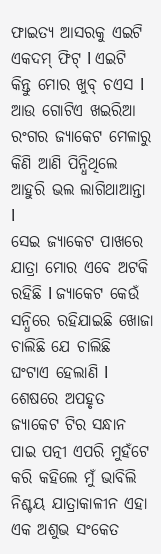ଫାଇତ୍ୟ ଆସରକୁ ଏଇଟି ଏକଦମ୍ ଫିଟ୍ l ଏଇଟି କିନ୍ତୁ ମୋର ଖୁବ୍ ଚଏସ l ଆଉ ଗୋଟିଏ ଖଇରିଆ ରଂଗର ଜ୍ୟାକେଟ ମେଳାରୁ କିଣି ଆଣି ପିନ୍ଧିଥିଲେ ଆହୁରି ଭଲ ଲାଗିଥାଆନ୍ତା l
ସେଇ ଜ୍ୟାକେଟ ପାଖରେ ଯାତ୍ରା ମୋର ଏବେ ଅଟକି ରହିଛି l ଜ୍ୟାକେଟ କେଉଁ ସନ୍ଧିରେ ରହିଯାଇଛି ଖୋଜା ଚାଲିଛି ଯେ ଚାଲିଛି ଘଂଟାଏ ହେଲାଣି l ଶେଷରେ ଅପହୃତ ଜ୍ୟାକେଟ ଟିର ସନ୍ଧାନ ପାଇ ପତ୍ନୀ ଏପରି ମୁହଁଟେ କରି କହିଲେ ମୁଁ ଭାବିଲି ନିଶ୍ଚୟ ଯାତ୍ରାକାଳୀନ ଏହା ଏକ ଅଶୁଭ ସଂକେତ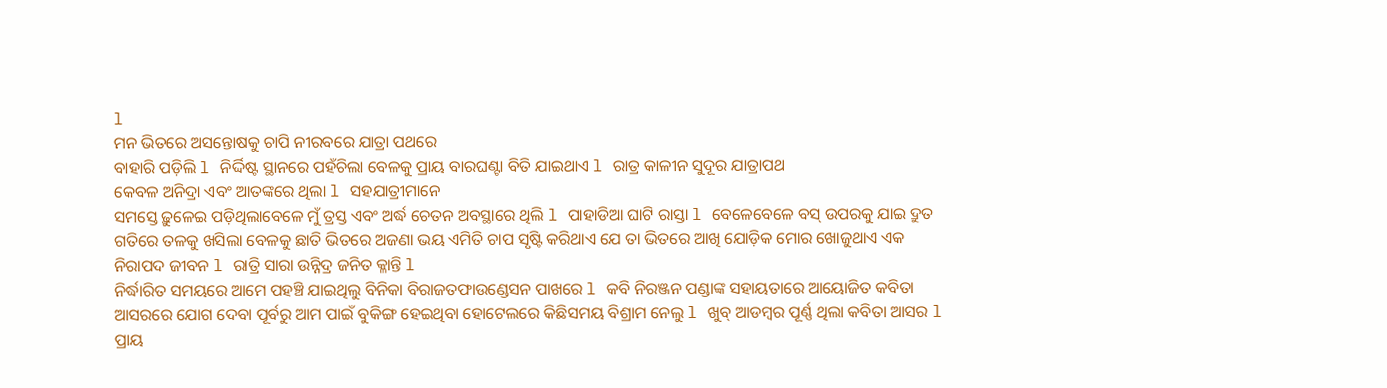l
ମନ ଭିତରେ ଅସନ୍ତୋଷକୁ ଚାପି ନୀରବରେ ଯାତ୍ରା ପଥରେ
ବାହାରି ପଡ଼ିଲି l ନିର୍ଦ୍ଦିଷ୍ଟ ସ୍ଥାନରେ ପହଁଚିଲା ବେଳକୁ ପ୍ରାୟ ବାରଘଣ୍ଟା ବିତି ଯାଇଥାଏ l ରାତ୍ର କାଳୀନ ସୁଦୂର ଯାତ୍ରାପଥ
କେବଳ ଅନିଦ୍ରା ଏବଂ ଆତଙ୍କରେ ଥିଲା l ସହଯାତ୍ରୀମାନେ
ସମସ୍ତେ ଢ଼ୁଳେଇ ପଡ଼ିଥିଲାବେଳେ ମୁଁ ତ୍ରସ୍ତ ଏବଂ ଅର୍ଦ୍ଧ ଚେତନ ଅବସ୍ଥାରେ ଥିଲି l ପାହାଡିଆ ଘାଟି ରାସ୍ତା l ବେଳେବେଳେ ବସ୍ ଉପରକୁ ଯାଇ ଦ୍ରୁତ ଗତିରେ ତଳକୁ ଖସିଲା ବେଳକୁ ଛାତି ଭିତରେ ଅଜଣା ଭୟ ଏମିତି ଚାପ ସୃଷ୍ଟି କରିଥାଏ ଯେ ତା ଭିତରେ ଆଖି ଯୋଡ଼ିକ ମୋର ଖୋଜୁଥାଏ ଏକ ନିରାପଦ ଜୀବନ l ରାତ୍ରି ସାରା ଉନ୍ନିଦ୍ର ଜନିତ କ୍ଳାନ୍ତି l
ନିର୍ଦ୍ଧାରିତ ସମୟରେ ଆମେ ପହଞ୍ଚି ଯାଇଥିଲୁ ବିନିକା ବିରାଜତଫାଉଣ୍ଡେସନ ପାଖରେ l କବି ନିରଞ୍ଜନ ପଣ୍ଡାଙ୍କ ସହାୟତାରେ ଆୟୋଜିତ କବିତା ଆସରରେ ଯୋଗ ଦେବା ପୂର୍ବରୁ ଆମ ପାଇଁ ବୁକିଙ୍ଗ ହେଇଥିବା ହୋଟେଲରେ କିଛିସମୟ ବିଶ୍ରାମ ନେଲୁ l ଖୁବ୍ ଆଡମ୍ବର ପୂର୍ଣ୍ଣ ଥିଲା କବିତା ଆସର l ପ୍ରାୟ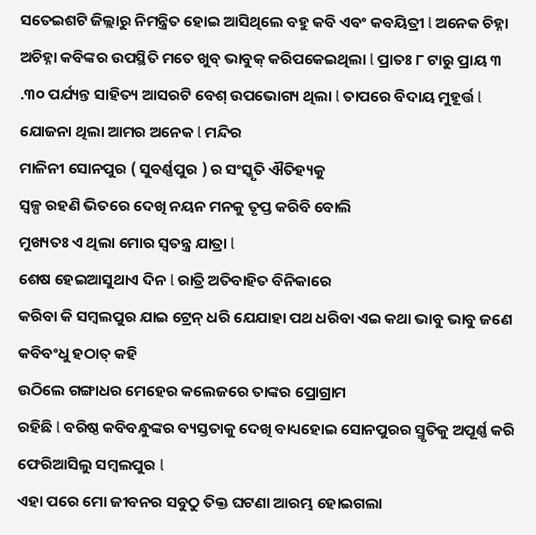ସତେଇଶଟି ଜିଲ୍ଲାରୁ ନିମନ୍ତ୍ରିତ ହୋଇ ଆସିଥିଲେ ବହୁ କବି ଏଵଂ କବୟିତ୍ରୀ l ଅନେକ ଚିହ୍ନା ଅଚିହ୍ନା କବିଙ୍କର ଉପସ୍ଥିତି ମତେ ଖୁବ୍ ଭାବୁକ୍ କରିପକେଇଥିଲା l ପ୍ରାତଃ ୮ ଟାରୁ ପ୍ରାୟ ୩ .୩୦ ପର୍ଯ୍ୟନ୍ତ ସାହିତ୍ୟ ଆସରଟି ବେଶ୍ ଉପଭୋଗ୍ୟ ଥିଲା l ତାପରେ ବିଦାୟ ମୁହୂର୍ତ୍ତ l ଯୋଜନା ଥିଲା ଆମର ଅନେକ l ମନ୍ଦିର
ମାଳିନୀ ସୋନପୁର ( ସୁବର୍ଣ୍ଣପୁର ) ର ସଂସ୍କୃତି ଐତିହ୍ୟକୁ
ସ୍ଵଳ୍ପ ରହଣି ଭିତରେ ଦେଖି ନୟନ ମନକୁ ତୃପ୍ତ କରିବି ବୋଲି
ମୁଖ୍ୟତଃ ଏ ଥିଲା ମୋର ସ୍ଵତନ୍ତ୍ର ଯାତ୍ରା l
ଶେଷ ହେଇଆସୁଥାଏ ଦିନ l ରାତ୍ରି ଅତିବାହିତ ବିନିକାରେ
କରିବା କି ସମ୍ବଲପୁର ଯାଇ ଟ୍ରେନ୍ ଧରି ଯେଯାହା ପଥ ଧରିବା ଏଇ କଥା ଭାବୁ ଭାବୁ ଜଣେ କବିବଂଧୁ ହଠାତ୍ କହି
ଉଠିଲେ ଗଙ୍ଗାଧର ମେହେର କଲେଜରେ ତାଙ୍କର ପ୍ରୋଗ୍ରାମ
ରହିଛି l ବରିଷ୍ଠ କବିବନ୍ଧୁଙ୍କର ବ୍ୟସ୍ତତାକୁ ଦେଖି ବାଧ୍ୟହୋଇ ସୋନପୁରର ସ୍ମୃତିକୁ ଅପୂର୍ଣ୍ଣ କରି ଫେରିଆସିଲୁ ସମ୍ବଲପୁର l
ଏହା ପରେ ମୋ ଜୀବନର ସବୁଠୁ ତିକ୍ତ ଘଟଣା ଆରମ୍ଭ ହୋଇଗଲା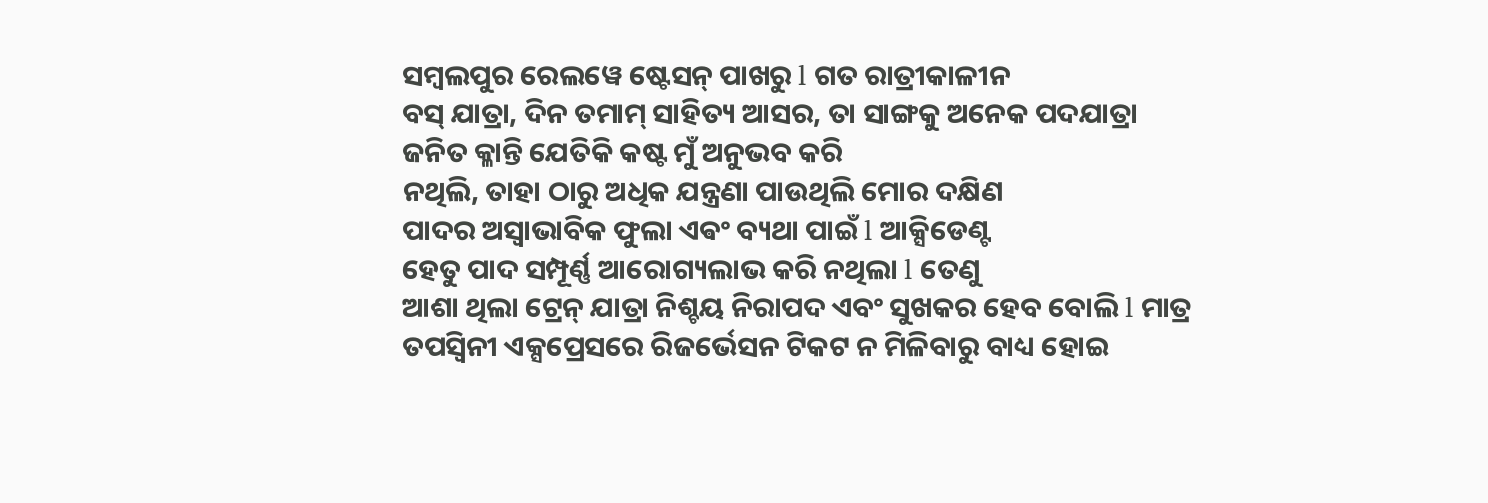ସମ୍ବଲପୁର ରେଲୱେ ଷ୍ଟେସନ୍ ପାଖରୁ l ଗତ ରାତ୍ରୀକାଳୀନ
ବସ୍ ଯାତ୍ରା, ଦିନ ତମାମ୍ ସାହିତ୍ୟ ଆସର, ତା ସାଙ୍ଗକୁ ଅନେକ ପଦଯାତ୍ରା ଜନିତ କ୍ଳାନ୍ତି ଯେତିକି କଷ୍ଟ ମୁଁ ଅନୁଭବ କରି
ନଥିଲି, ତାହା ଠାରୁ ଅଧିକ ଯନ୍ତ୍ରଣା ପାଉଥିଲି ମୋର ଦକ୍ଷିଣ
ପାଦର ଅସ୍ବାଭାବିକ ଫୁଲା ଏଵଂ ବ୍ୟଥା ପାଇଁ l ଆକ୍ସିଡେଣ୍ଟ
ହେତୁ ପାଦ ସମ୍ପୂର୍ଣ୍ଣ ଆରୋଗ୍ୟଲାଭ କରି ନଥିଲା l ତେଣୁ
ଆଶା ଥିଲା ଟ୍ରେନ୍ ଯାତ୍ରା ନିଶ୍ଚୟ ନିରାପଦ ଏବଂ ସୁଖକର ହେବ ବୋଲି l ମାତ୍ର ତପସ୍ଵିନୀ ଏକ୍ସପ୍ରେସରେ ରିଜର୍ଭେସନ ଟିକଟ ନ ମିଳିବାରୁ ବାଧ୍ୟ ହୋଇ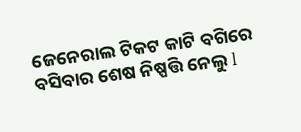ଜେନେରାଲ ଟିକଟ କାଟି ବଗିରେ ବସିବାର ଶେଷ ନିଷ୍ପତ୍ତି ନେଲୁ l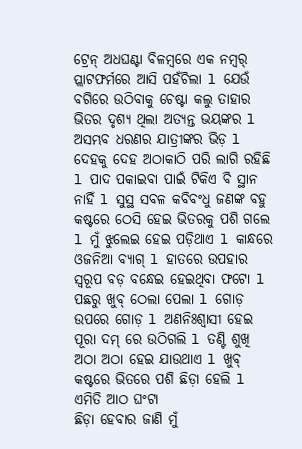ଟ୍ରେନ୍ ଅଧଘଣ୍ଟା ବିଳମ୍ବରେ ଏକ ନମ୍ୱର୍ ପ୍ଲାଟଫର୍ମରେ ଆସି ପହଁଚିଲା l ଯେଉଁ ବଗିରେ ଉଠିବାକୁ ଚେଷ୍ଟା କଲୁ ତାହାର ଭିତର ଦୃଶ୍ୟ ଥିଲା ଅତ୍ୟନ୍ତ ଭୟଙ୍କର l ଅସମ୍ଭବ ଧରଣର ଯାତ୍ରୀଙ୍କର ଭିଡ଼ l ଦେହକୁ ଦେହ ଅଠାକାଠି ପରି ଲାଗି ରହିଛି l ପାଦ ପକାଇବା ପାଇଁ ଟିକିଏ ବି ସ୍ଥାନ ନାହିଁ l ସୁସ୍ଥ ସବଳ କବିବଂଧୁ ଜଣଙ୍କ ବହୁ କଷ୍ଟରେ ଠେସି ହେଇ ଭିତରକୁ ପଶି ଗଲେ l ମୁଁ ଝୁଲେଇ ହେଇ ପଡ଼ିଥାଏ l କାନ୍ଧରେ ଓଜନିଆ ବ୍ୟାଗ୍ l ହାତରେ ଉପହାର ସ୍ଵରୂପ ବଡ଼ ବନ୍ଧେଇ ହେଇଥିବା ଫଟୋ l
ପଛରୁ ଖୁବ୍ ଠେଲା ପେଲା l ଗୋଡ଼ ଉପରେ ଗୋଡ଼ l ଅଣନିଃଶ୍ୱାସୀ ହେଇ ପୂରା ଦମ୍ ରେ ଉଠିଗଲି l ତଣ୍ଟି ଶୁଖି ଅଠା ଅଠା ହେଇ ଯାଉଥାଏ l ଖୁବ୍ କଷ୍ଟରେ ଭିତରେ ପଶି ଛିଡ଼ା ହେଲି l ଏମିତି ଆଠ ଘଂଟା
ଛିଡ଼ା ହେବାର ଜାଣି ମୁଁ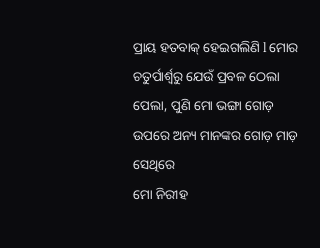ପ୍ରାୟ ହତବାକ୍ ହେଇଗଲିଣି l ମୋର ଚତୁର୍ପାର୍ଶ୍ଵରୁ ଯେଉଁ ପ୍ରବଳ ଠେଲା ପେଲା, ପୁଣି ମୋ ଭଙ୍ଗା ଗୋଡ଼ ଉପରେ ଅନ୍ୟ ମାନଙ୍କର ଗୋଡ଼ ମାଡ଼ ସେଥିରେ
ମୋ ନିରୀହ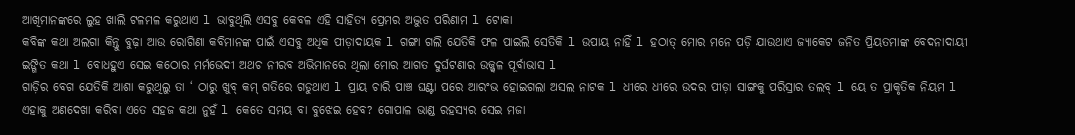ଆଖିମାନଙ୍କରେ ଲୁହ ଖାଲି ଟଳମଳ କରୁଥାଏ l ଭାବୁଥିଲି ଏସବୁ କେବଳ ଏହି ସାହିତ୍ୟ ପ୍ରେମର ଅଦ୍ଭୁତ ପରିଣାମ l ଟୋକା
କବିଙ୍କ କଥା ଅଲଗା କିନ୍ତୁ ବୁଢ଼ା ଆଉ ରୋଗିଣା କବିମାନଙ୍କ ପାଇଁ ଏସବୁ ଅଧିକ ପୀଡ଼ାଦାୟକ l ଗଙ୍ଗା ଗଲି ଯେତିକି ଫଳ ପାଇଲି ସେତିକି l ଉପାୟ ନାହିଁ l ହଠାତ୍ ମୋର ମନେ ପଡ଼ି ଯାଉଥାଏ ଜ୍ୟାକେଟ ଜନିତ ପ୍ରିୟତମାଙ୍କ ବେଦନାଦାୟୀ ଇଙ୍ଗିତ କଥା l ବୋଧହୁଏ ସେଇ କଠୋର ମର୍ମଭେଦୀ ଅଥଚ ନୀରବ ଅଭିମାନରେ ଥିଲା ମୋର ଆଗତ ଦୁର୍ଘଟଣାର ଉଜ୍ଜ୍ୱଳ ପୂର୍ବାଭାସ l
ଗାଡ଼ିର ବେଗ ଯେତିକି ଆଶା କରୁଥିଲୁ ତା ‘ ଠାରୁ ଖୁବ୍ କମ୍ ଗତିରେ ଗଡୁଥାଏ l ପ୍ରାୟ ଚାରି ପାଞ୍ଚ ଘଣ୍ଟା ପରେ ଆରଂଭ ହୋଇଗଲା ଅସଲ ନାଟକ l ଧୀରେ ଧୀରେ ଉଦର ପୀଡ଼ା ସାଙ୍ଗକୁ ପରିସ୍ରାର ତଲବ୍ l ୟେ ତ ପ୍ରାକୃତିକ ନିୟମ l
ଏହାକୁ ଅଣଦେଖା କରିବା ଏତେ ସହଜ କଥା ନୁହଁ l କେତେ ସମୟ ବା ବୁଝେଇ ହେବ? ଗୋପାଳ ଭାଣ୍ଡ ରହସ୍ୟର ସେଇ ମଜା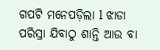ଗପଟି ମନେପଡ଼ିଲା l ଝାଡା ପରିସ୍ରା ଯିବାଠୁ ଶାନ୍ତି ଆଉ ବା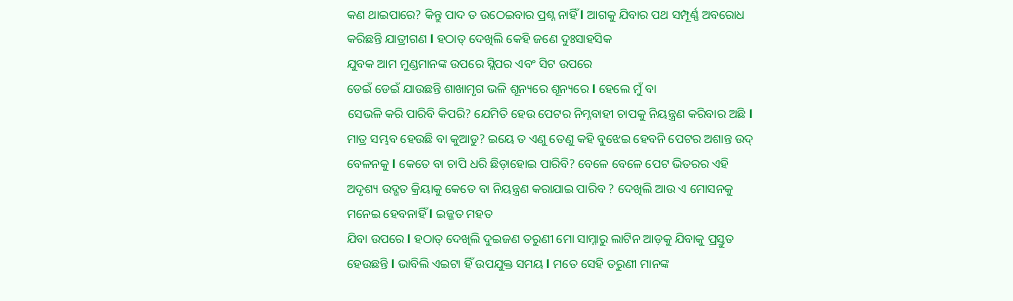କଣ ଥାଇପାରେ? କିନ୍ତୁ ପାଦ ତ ଉଠେଇବାର ପ୍ରଶ୍ନ ନାହିଁ l ଆଗକୁ ଯିବାର ପଥ ସମ୍ପୂର୍ଣ୍ଣ ଅବରୋଧ କରିଛନ୍ତି ଯାତ୍ରୀଗଣ l ହଠାତ୍ ଦେଖିଲି କେହି ଜଣେ ଦୁଃସାହସିକ
ଯୁବକ ଆମ ମୁଣ୍ଡମାନଙ୍କ ଉପରେ ସ୍ଲିପର ଏବଂ ସିଟ ଉପରେ
ଡେଇଁ ଡେଇଁ ଯାଉଛନ୍ତି ଶାଖାମୃଗ ଭଳି ଶୂନ୍ୟରେ ଶୂନ୍ୟରେ l ହେଲେ ମୁଁ ବା
ସେଭଳି କରି ପାରିବି କିପରି? ଯେମିତି ହେଉ ପେଟର ନିମ୍ନବାହୀ ଚାପକୁ ନିୟନ୍ତ୍ରଣ କରିବାର ଅଛି l ମାତ୍ର ସମ୍ଭବ ହେଉଛି ବା କୁଆଡୁ? ଇୟେ ତ ଏଣୁ ତେଣୁ କହି ବୁଝେଇ ହେବନି ପେଟର ଅଶାନ୍ତ ଉଦ୍ ବେଳନକୁ l କେତେ ବା ଚାପି ଧରି ଛିଡ଼ାହୋଇ ପାରିବି? ବେଳେ ବେଳେ ପେଟ ଭିତରର ଏହି ଅଦୃଶ୍ୟ ଉଦ୍ଗତ କ୍ରିୟାକୁ କେତେ ବା ନିୟନ୍ତ୍ରଣ କରାଯାଇ ପାରିବ ? ଦେଖିଲି ଆଉ ଏ ମୋସନକୁ ମନେଇ ହେବନାହିଁ l ଇଜ୍ଜତ ମହତ
ଯିବା ଉପରେ l ହଠାତ୍ ଦେଖିଲି ଦୁଇଜଣ ତରୁଣୀ ମୋ ସାମ୍ନାରୁ ଲାଟିନ ଆଡ଼କୁ ଯିବାକୁ ପ୍ରସ୍ତୁତ ହେଉଛନ୍ତି l ଭାବିଲି ଏଇଟା ହିଁ ଉପଯୁକ୍ତ ସମୟ l ମତେ ସେହି ତରୁଣୀ ମାନଙ୍କ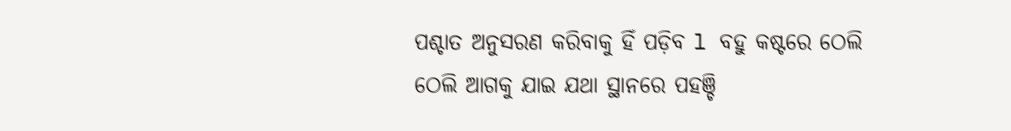ପଶ୍ଚାତ ଅନୁସରଣ କରିବାକୁ ହିଁ ପଡ଼ିବ l ବହୁ କଷ୍ଟରେ ଠେଲି
ଠେଲି ଆଗକୁ ଯାଇ ଯଥା ସ୍ଥାନରେ ପହଞ୍ଚି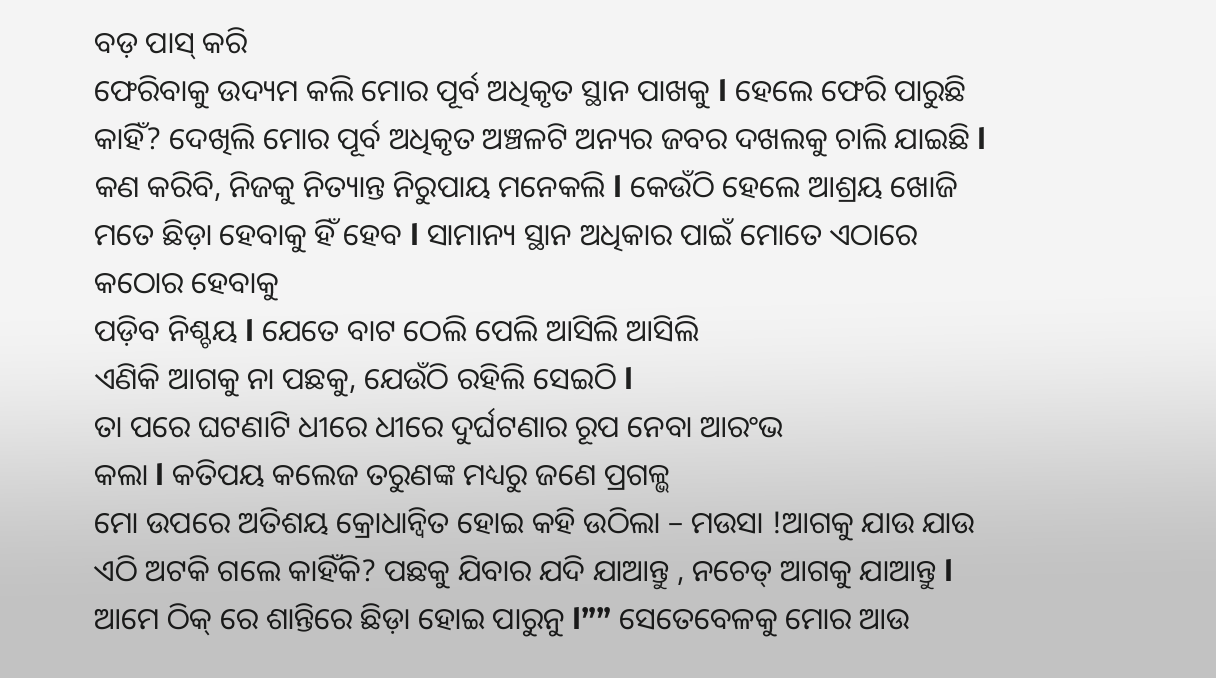ବଡ଼ ପାସ୍ କରି
ଫେରିବାକୁ ଉଦ୍ୟମ କଲି ମୋର ପୂର୍ବ ଅଧିକୃତ ସ୍ଥାନ ପାଖକୁ l ହେଲେ ଫେରି ପାରୁଛି କାହିଁ? ଦେଖିଲି ମୋର ପୂର୍ବ ଅଧିକୃତ ଅଞ୍ଚଳଟି ଅନ୍ୟର ଜବର ଦଖଲକୁ ଚାଲି ଯାଇଛି l କଣ କରିବି, ନିଜକୁ ନିତ୍ୟାନ୍ତ ନିରୁପାୟ ମନେକଲି l କେଉଁଠି ହେଲେ ଆଶ୍ରୟ ଖୋଜି ମତେ ଛିଡ଼ା ହେବାକୁ ହିଁ ହେବ l ସାମାନ୍ୟ ସ୍ଥାନ ଅଧିକାର ପାଇଁ ମୋତେ ଏଠାରେ କଠୋର ହେବାକୁ
ପଡ଼ିବ ନିଶ୍ଚୟ l ଯେତେ ବାଟ ଠେଲି ପେଲି ଆସିଲି ଆସିଲି
ଏଣିକି ଆଗକୁ ନା ପଛକୁ, ଯେଉଁଠି ରହିଲି ସେଇଠି l
ତା ପରେ ଘଟଣାଟି ଧୀରେ ଧୀରେ ଦୁର୍ଘଟଣାର ରୂପ ନେବା ଆରଂଭ
କଲା l କତିପୟ କଲେଜ ତରୁଣଙ୍କ ମଧ୍ୟରୁ ଜଣେ ପ୍ରଗଳ୍ଭ
ମୋ ଉପରେ ଅତିଶୟ କ୍ରୋଧାନ୍ୱିତ ହୋଇ କହି ଉଠିଲା – ମଉସା !ଆଗକୁ ଯାଉ ଯାଉ ଏଠି ଅଟକି ଗଲେ କାହିଁକି? ପଛକୁ ଯିବାର ଯଦି ଯାଆନ୍ତୁ , ନଚେତ୍ ଆଗକୁ ଯାଆନ୍ତୁ l ଆମେ ଠିକ୍ ରେ ଶାନ୍ତିରେ ଛିଡ଼ା ହୋଇ ପାରୁନୁ l”” ସେତେବେଳକୁ ମୋର ଆଉ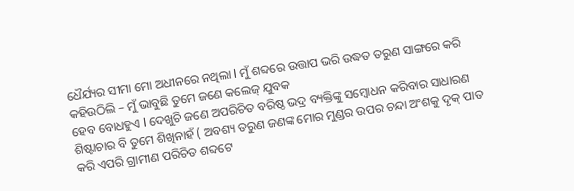ଧୈର୍ଯ୍ୟର ସୀମା ମୋ ଅଧୀନରେ ନଥିଲା l ମୁଁ ଶବ୍ଦରେ ଉତ୍ତାପ ଭରି ଉଦ୍ଧତ ତରୁଣ ସାଙ୍ଗରେ କରି କହିଉଠିଲି – ମୁଁ ଭାବୁଛି ତୁମେ ଜଣେ କଲେଜ୍ ଯୁବକ
ହେବ ବୋଧହୁଏ l ଦେଖୁଚି ଜଣେ ଅପରିଚିତ ବରିଷ୍ଠ ଭଦ୍ର ବ୍ୟକ୍ତିଙ୍କୁ ସମ୍ବୋଧନ କରିବାର ସାଧାରଣ ଶିଷ୍ଟାଚାର ବି ତୁମେ ଶିଖିନାହଁ ( ଅବଶ୍ୟ ତରୁଣ ଜଣଙ୍କ ମୋର ମୁଣ୍ଡର ଉପର ଚନ୍ଦା ଅଂଶକୁ ଦୃକ୍ ପାତ କରି ଏପରି ଗ୍ରାମୀଣ ପରିଚିତ ଶବ୍ଦଟେ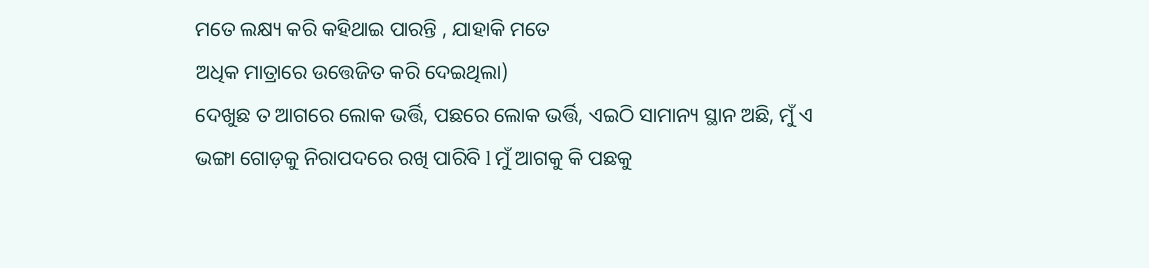ମତେ ଲକ୍ଷ୍ୟ କରି କହିଥାଇ ପାରନ୍ତି , ଯାହାକି ମତେ
ଅଧିକ ମାତ୍ରାରେ ଉତ୍ତେଜିତ କରି ଦେଇଥିଲା)
ଦେଖୁଛ ତ ଆଗରେ ଲୋକ ଭର୍ତ୍ତି, ପଛରେ ଲୋକ ଭର୍ତ୍ତି, ଏଇଠି ସାମାନ୍ୟ ସ୍ଥାନ ଅଛି, ମୁଁ ଏ ଭଙ୍ଗା ଗୋଡ଼କୁ ନିରାପଦରେ ରଖି ପାରିବି l ମୁଁ ଆଗକୁ କି ପଛକୁ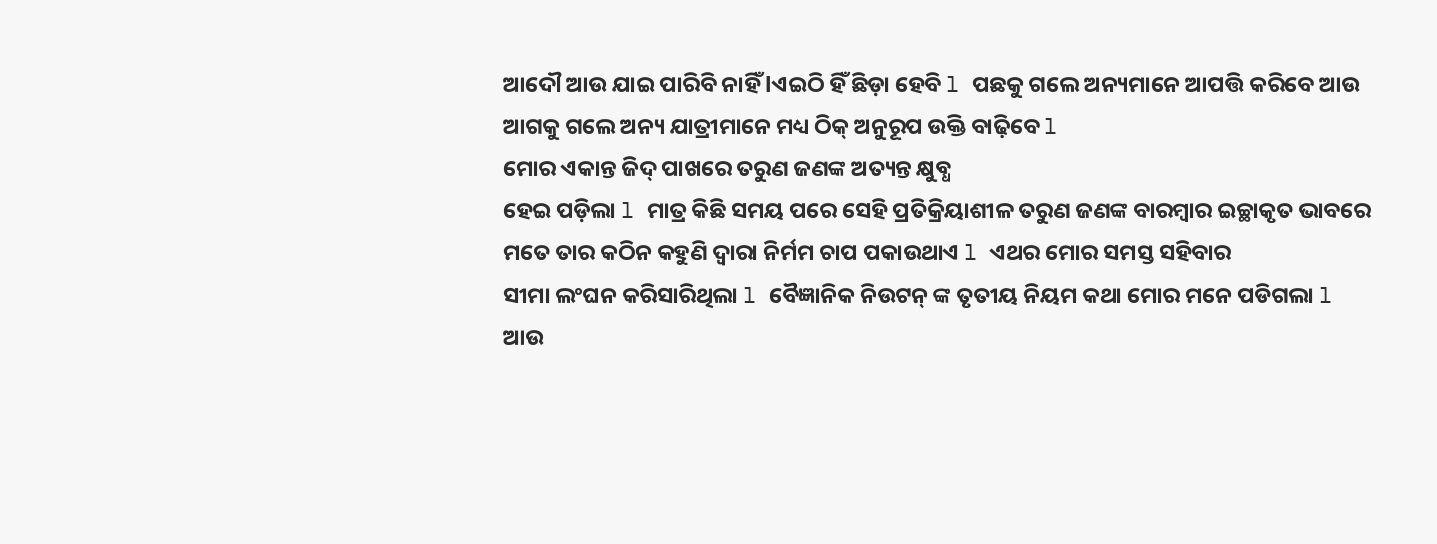ଆଦୌ ଆଉ ଯାଇ ପାରିବି ନାହିଁ lଏଇଠି ହିଁ ଛିଡ଼ା ହେବି l ପଛକୁ ଗଲେ ଅନ୍ୟମାନେ ଆପତ୍ତି କରିବେ ଆଉ ଆଗକୁ ଗଲେ ଅନ୍ୟ ଯାତ୍ରୀମାନେ ମଧ୍ୟ ଠିକ୍ ଅନୁରୂପ ଉକ୍ତି ବାଢ଼ିବେ l
ମୋର ଏକାନ୍ତ ଜିଦ୍ ପାଖରେ ତରୁଣ ଜଣଙ୍କ ଅତ୍ୟନ୍ତ କ୍ଷୁବ୍ଧ
ହେଇ ପଡ଼ିଲା l ମାତ୍ର କିଛି ସମୟ ପରେ ସେହି ପ୍ରତିକ୍ରିୟାଶୀଳ ତରୁଣ ଜଣଙ୍କ ବାରମ୍ୱାର ଇଚ୍ଛାକୃତ ଭାବରେ
ମତେ ତାର କଠିନ କହୁଣି ଦ୍ଵାରା ନିର୍ମମ ଚାପ ପକାଉଥାଏ l ଏଥର ମୋର ସମସ୍ତ ସହିବାର
ସୀମା ଲଂଘନ କରିସାରିଥିଲା l ବୈଜ୍ଞାନିକ ନିଉଟନ୍ ଙ୍କ ତୃତୀୟ ନିୟମ କଥା ମୋର ମନେ ପଡିଗଲା l ଆଉ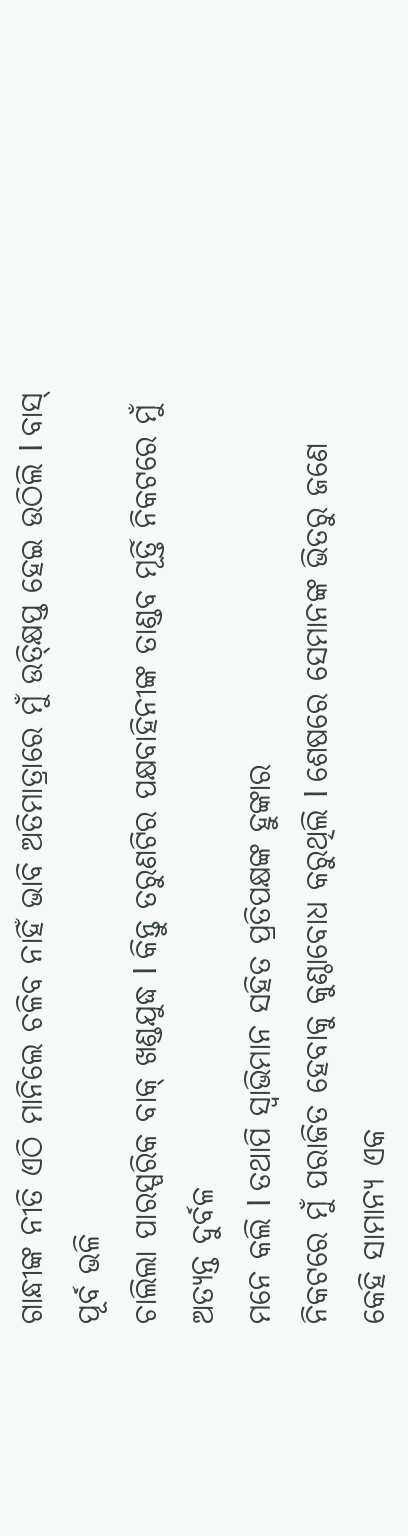ଗାନ୍ଧୀଙ୍କ ନୀତି ଏଠି ମାନିଲେ ଚଳିବ ନାହିଁ ଭାବି ଅତିମାତ୍ରାରେ ମୁଁ ଉତ୍କ୍ଷିପ୍ତ ହେଇ ଉଠିଲି l ବାସ୍ ପୂର୍ବ ଭଳି
ଚାଲିଲା ପାରସ୍ପରିକ ବାକ୍ ଖଣ୍ଡଯୁଦ୍ଧ l କିନ୍ତୁ ତରୁଣଟିର ପକ୍ଷବାହିନୀଙ୍କ ତାଣ୍ଡବ ମୂର୍ତ୍ତି ନିକଟରେ ମୁଁ ଅତ୍ୟନ୍ତ ଦୁର୍ବଳ
ମନେ କଲି l ତଥାପି ସ୍ୱାଭିମାନ ସହିତ ପ୍ରତିପକ୍ଷଙ୍କ ହୁଙ୍କାର
ନିକଟରେ ମୁଁ ପରାଜିତ ହେବାକୁ କୁଣ୍ଠାବୋଧ କରୁଥିଲି l ଶେଷରେ ସେମାନଙ୍କ ଭିତରୁ ଜଣେ କେହି ସାମାନ୍ୟ ଏକ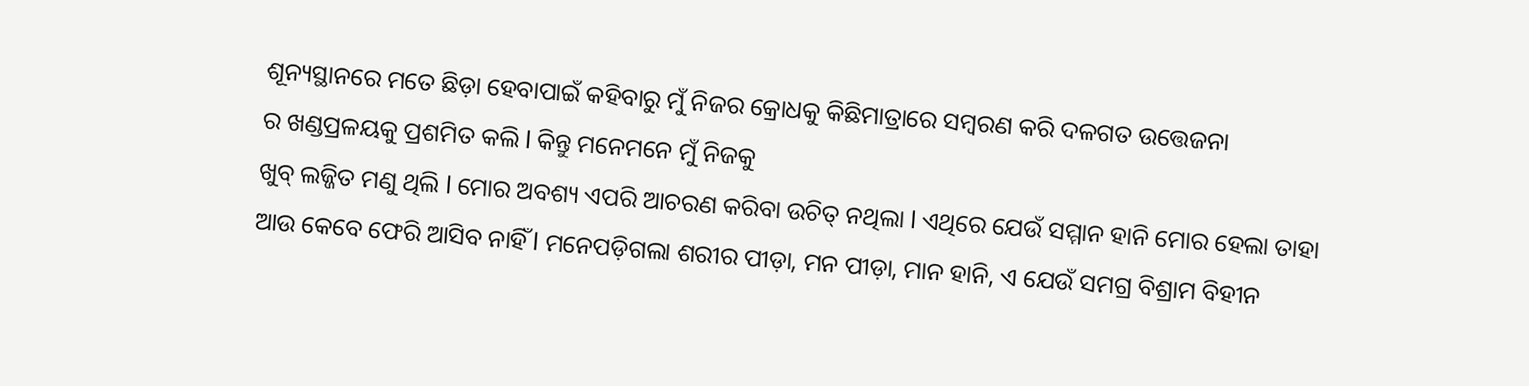ଶୂନ୍ୟସ୍ଥାନରେ ମତେ ଛିଡ଼ା ହେବାପାଇଁ କହିବାରୁ ମୁଁ ନିଜର କ୍ରୋଧକୁ କିଛିମାତ୍ରାରେ ସମ୍ବରଣ କରି ଦଳଗତ ଉତ୍ତେଜନା
ର ଖଣ୍ଡପ୍ରଳୟକୁ ପ୍ରଶମିତ କଲି l କିନ୍ତୁ ମନେମନେ ମୁଁ ନିଜକୁ
ଖୁବ୍ ଲଜ୍ଜିତ ମଣୁ ଥିଲି l ମୋର ଅବଶ୍ୟ ଏପରି ଆଚରଣ କରିବା ଉଚିତ୍ ନଥିଲା l ଏଥିରେ ଯେଉଁ ସମ୍ମାନ ହାନି ମୋର ହେଲା ତାହା ଆଉ କେବେ ଫେରି ଆସିବ ନାହିଁ l ମନେପଡ଼ିଗଲା ଶରୀର ପୀଡ଼ା, ମନ ପୀଡ଼ା, ମାନ ହାନି, ଏ ଯେଉଁ ସମଗ୍ର ବିଶ୍ରାମ ବିହୀନ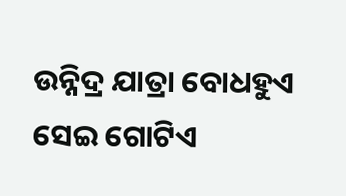ଉନ୍ନିଦ୍ର ଯାତ୍ରା ବୋଧହୁଏ ସେଇ ଗୋଟିଏ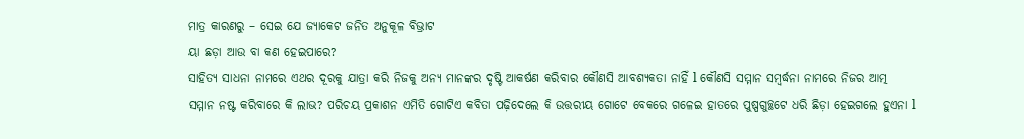ମାତ୍ର କାରଣରୁ – ସେଇ ଯେ ଜ୍ୟାକେଟ ଜନିତ ଅନୁକୂଳ ବିଭ୍ରାଟ
ୟା ଛଡ଼ା ଆଉ ବା କଣ ହେଇପାରେ?
ସାହିତ୍ୟ ସାଧନା ନାମରେ ଏଥର ଦୂରକୁ ଯାତ୍ରା କରି ନିଜକୁ ଅନ୍ୟ ମାନଙ୍କର ଦୃଷ୍ଟି ଆକର୍ଷଣ କରିବାର କୌଣସି ଆବଶ୍ୟକତା ନାହିଁ l କୌଣସି ସମ୍ମାନ ସମ୍ବର୍ଦ୍ଧନା ନାମରେ ନିଜର ଆତ୍ମ ସମ୍ମାନ ନଷ୍ଟ କରିବାରେ କି ଲାଭ? ପରିଚୟ ପ୍ରକାଶନ ଏମିତି ଗୋଟିଏ କବିତା ପଢ଼ିଦେଲେ କି ଉତ୍ତରୀୟ ଗୋଟେ ବେକରେ ଗଳେଇ ହାତରେ ପୁଷ୍ପଗୁଚ୍ଛଟେ ଧରି ଛିଡ଼ା ହେଇଗଲେ ହୁଏନା l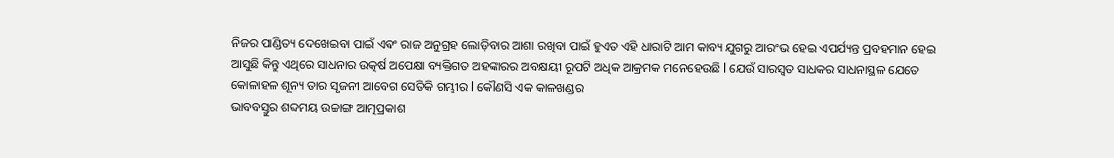ନିଜର ପାଣ୍ଡିତ୍ୟ ଦେଖେଇବା ପାଇଁ ଏଵଂ ରାଜ ଅନୁଗ୍ରହ ଲୋଡ଼ିବାର ଆଶା ରଖିବା ପାଇଁ ହୁଏତ ଏହି ଧାରାଟି ଆମ କାବ୍ୟ ଯୁଗରୁ ଆରଂଭ ହେଇ ଏପର୍ଯ୍ୟନ୍ତ ପ୍ରବହମାନ ହେଇ ଆସୁଛି କିନ୍ତୁ ଏଥିରେ ସାଧନାର ଉତ୍କର୍ଷ ଅପେକ୍ଷା ବ୍ୟକ୍ତିଗତ ଅହଙ୍କାରର ଅବକ୍ଷୟୀ ରୂପଟି ଅଧିକ ଆକ୍ରମକ ମନେହେଉଛି l ଯେଉଁ ସାରସ୍ଵତ ସାଧକର ସାଧନାସ୍ଥଳ ଯେତେ କୋଳାହଳ ଶୂନ୍ୟ ତାର ସୃଜନୀ ଆବେଗ ସେତିକି ଗମ୍ଭୀର l କୌଣସି ଏକ କାଳଖଣ୍ଡର
ଭାବବସ୍ତୁର ଶବ୍ଦମୟ ଉଚ୍ଚାଙ୍ଗ ଆତ୍ମପ୍ରକାଶ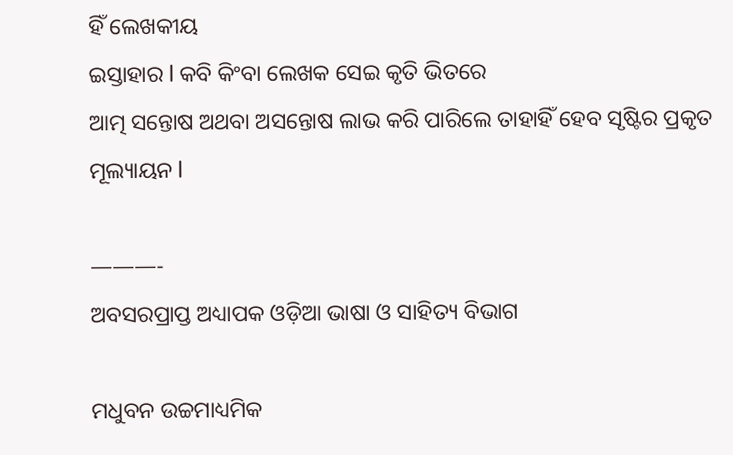ହିଁ ଲେଖକୀୟ
ଇସ୍ତାହାର l କବି କିଂବା ଲେଖକ ସେଇ କୃତି ଭିତରେ
ଆତ୍ମ ସନ୍ତୋଷ ଅଥବା ଅସନ୍ତୋଷ ଲାଭ କରି ପାରିଲେ ତାହାହିଁ ହେବ ସୃଷ୍ଟିର ପ୍ରକୃତ ମୂଲ୍ୟାୟନ l

———-
ଅବସରପ୍ରାପ୍ତ ଅଧ୍ୟାପକ ଓଡ଼ିଆ ଭାଷା ଓ ସାହିତ୍ୟ ବିଭାଗ

ମଧୁବନ ଉଚ୍ଚମାଧ୍ୟମିକ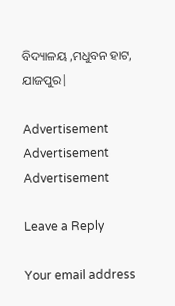ବିଦ୍ୟାଳୟ ,ମଧୁବନ ହାଟ, ଯାଜପୁର|

Advertisement
Advertisement
Advertisement

Leave a Reply

Your email address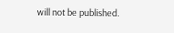will not be published.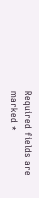Required fields are marked *